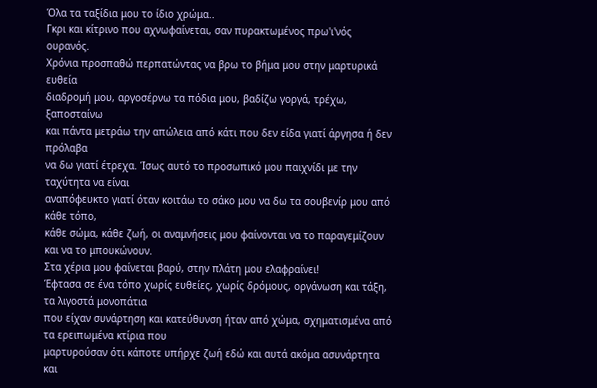Όλα τα ταξίδια μου το ίδιο χρώμα..
Γκρι και κίτρινο που αχνωφαίνεται, σαν πυρακτωμένος πρω'ι'νός ουρανός.
Χρόνια προσπαθώ περπατώντας να βρω το βήμα μου στην μαρτυρικά ευθεία
διαδρομή μου, αργοσέρνω τα πόδια μου, βαδίζω γοργά, τρέχω, ξαποσταίνω
και πάντα μετράω την απώλεια από κάτι που δεν είδα γιατί άργησα ή δεν πρόλαβα
να δω γιατί έτρεχα. Ίσως αυτό το προσωπικό μου παιχνίδι με την ταχύτητα να είναι
αναπόφευκτο γιατί όταν κοιτάω το σάκο μου να δω τα σουβενίρ μου από κάθε τόπο,
κάθε σώμα, κάθε ζωή, οι αναμνήσεις μου φαίνονται να το παραγεμίζουν και να το μπουκώνουν.
Στα χέρια μου φαίνεται βαρύ, στην πλάτη μου ελαφραίνει!
Έφτασα σε ένα τόπο χωρίς ευθείες, χωρίς δρόμους, οργάνωση και τάξη, τα λιγοστά μονοπάτια
που είχαν συνάρτηση και κατεύθυνση ήταν από χώμα, σχηματισμένα από τα ερειπωμένα κτίρια που
μαρτυρούσαν ότι κάποτε υπήρχε ζωή εδώ και αυτά ακόμα ασυνάρτητα και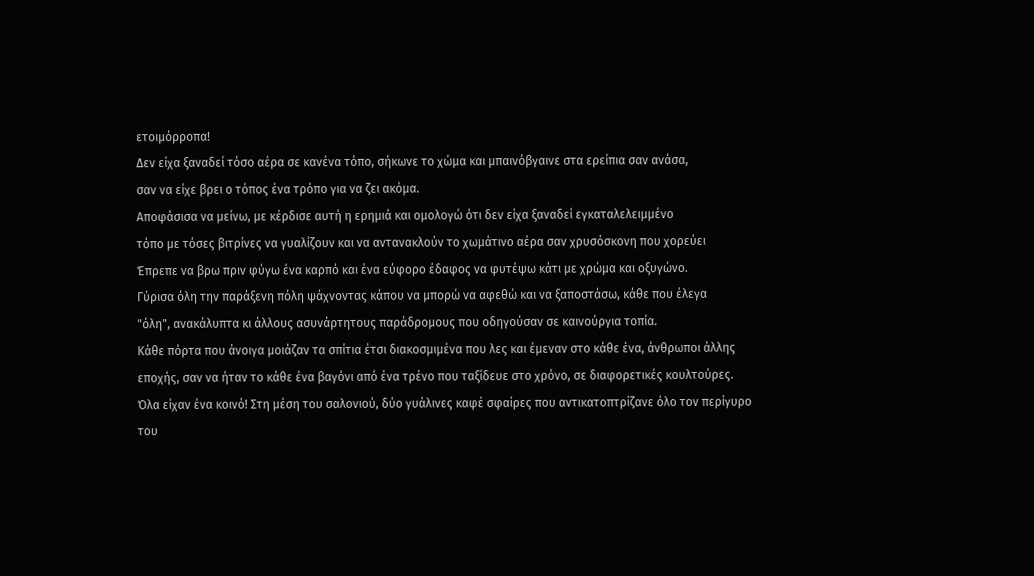ετοιμόρροπα!
Δεν είχα ξαναδεί τόσο αέρα σε κανένα τόπο, σήκωνε το χώμα και μπαινόβγαινε στα ερείπια σαν ανάσα,
σαν να είχε βρει ο τόπος ένα τρόπο για να ζει ακόμα.
Αποφάσισα να μείνω, με κέρδισε αυτή η ερημιά και ομολογώ ότι δεν είχα ξαναδεί εγκαταλελειμμένο
τόπο με τόσες βιτρίνες να γυαλίζουν και να αντανακλούν το χωμάτινο αέρα σαν χρυσόσκονη που χορεύει
Έπρεπε να βρω πριν φύγω ένα καρπό και ένα εύφορο έδαφος να φυτέψω κάτι με χρώμα και οξυγώνο.
Γύρισα όλη την παράξενη πόλη ψάχνοντας κάπου να μπορώ να αφεθώ και να ξαποστάσω, κάθε που έλεγα
"όλη", ανακάλυπτα κι άλλους ασυνάρτητους παράδρομους που οδηγούσαν σε καινούργια τοπία.
Κάθε πόρτα που άνοιγα μοιάζαν τα σπίτια έτσι διακοσμιμένα που λες και έμεναν στο κάθε ένα, άνθρωποι άλλης
εποχής, σαν να ήταν το κάθε ένα βαγόνι από ένα τρένο που ταξίδευε στο χρόνο, σε διαφορετικές κουλτούρες.
Όλα είχαν ένα κοινό! Στη μέση του σαλονιού, δύο γυάλινες καφέ σφαίρες που αντικατοπτρίζανε όλο τον περίγυρο
του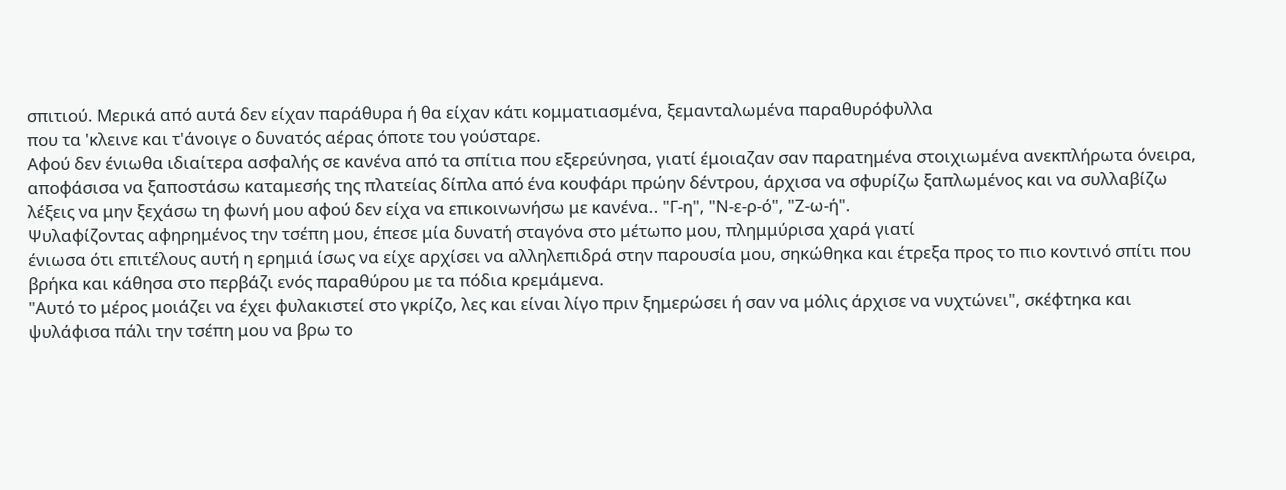σπιτιού. Μερικά από αυτά δεν είχαν παράθυρα ή θα είχαν κάτι κομματιασμένα, ξεμανταλωμένα παραθυρόφυλλα
που τα 'κλεινε και τ'άνοιγε ο δυνατός αέρας όποτε του γούσταρε.
Αφού δεν ένιωθα ιδιαίτερα ασφαλής σε κανένα από τα σπίτια που εξερεύνησα, γιατί έμοιαζαν σαν παρατημένα στοιχιωμένα ανεκπλήρωτα όνειρα, αποφάσισα να ξαποστάσω καταμεσής της πλατείας δίπλα από ένα κουφάρι πρώην δέντρου, άρχισα να σφυρίζω ξαπλωμένος και να συλλαβίζω λέξεις να μην ξεχάσω τη φωνή μου αφού δεν είχα να επικοινωνήσω με κανένα.. "Γ-η", "Ν-ε-ρ-ό", "Ζ-ω-ή".
Ψυλαφίζοντας αφηρημένος την τσέπη μου, έπεσε μία δυνατή σταγόνα στο μέτωπο μου, πλημμύρισα χαρά γιατί
ένιωσα ότι επιτέλους αυτή η ερημιά ίσως να είχε αρχίσει να αλληλεπιδρά στην παρουσία μου, σηκώθηκα και έτρεξα προς το πιο κοντινό σπίτι που βρήκα και κάθησα στο περβάζι ενός παραθύρου με τα πόδια κρεμάμενα.
"Αυτό το μέρος μοιάζει να έχει φυλακιστεί στο γκρίζο, λες και είναι λίγο πριν ξημερώσει ή σαν να μόλις άρχισε να νυχτώνει", σκέφτηκα και ψυλάφισα πάλι την τσέπη μου να βρω το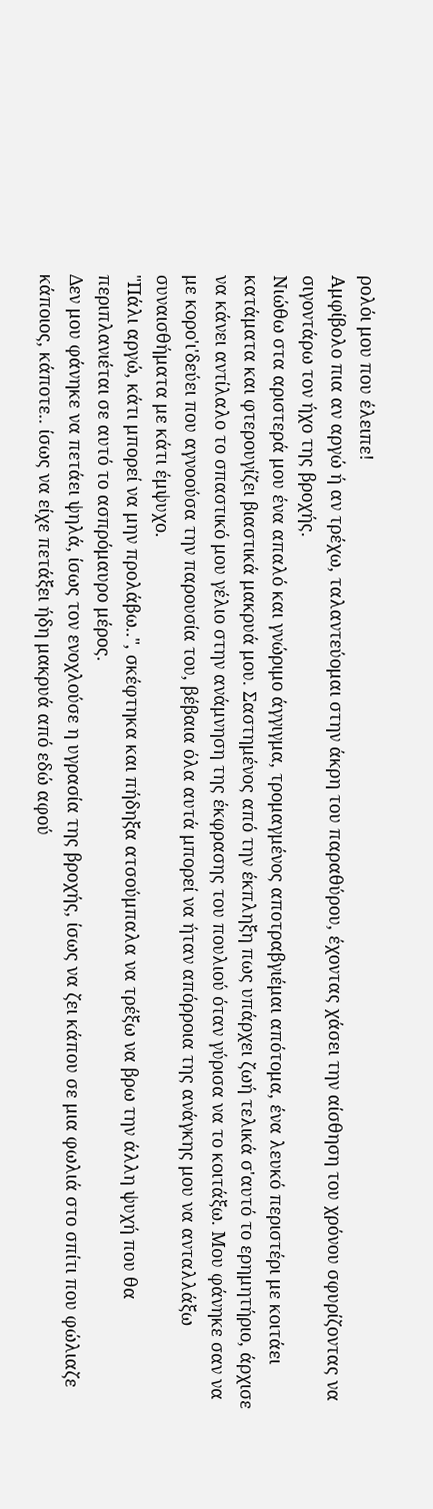ρολόι μου που έλειπε!
Αμφίβολο πια αν αργώ ή αν τρέχω, ταλαντεύομαι στην άκρη του παραθύρου, έχοντας χάσει την αίσθηση του χρόνου σφυρίζοντας να σιγοντάρω τον ήχο της βροχής.
Νιώθω στα αριστερά μου ένα απαλό και γνώριμο άγγιγμα, τρομαγμένος αποτραβγιέμαι απότομα, ένα λευκό περιστέρι με κοιτάει κατάματα και φτερουγίζει βιαστικά μακρυά μου. Σαστημένος από την έκπληξη πως υπάρχει ζωή τελικά σ'αυτό το ερημητήριο, άρχισε να κάνει αντίλαλο το σπαστικό μου γέλιο στην ανάμνηση της έκφρασης του πουλιού όταν γύρισα να το κοιτάξω. Μου φάνηκε σαν να με κορο'ι'δεύει που αγνοούσα την παρουσία του, βέβαια όλα αυτά μπορεί να ήταν απόρροια της ανάγκης μου να ανταλλάξω συναισθήματα με κάτι έμψυχο.
"Πάλι αργώ, κάτι μπορεί να μην προλάβω..", σκέφτηκα και πήδηξα ατσούμπαλα να τρέξω να βρω την άλλη ψυχή που θα περιπλανιέται σε αυτό το ασπρόμαυρο μέρος.
Δεν μου φάνηκε να πετάει ψηλά, ίσως τον ενοχλούσε η υγρασία της βροχής, ίσως να ζει κάπου σε μια φωλιά στο σπίτι που φώλιαζε κάποιος, κάποτε.. ίσως να είχε πετάξει ήδη μακρυά από εδώ αφού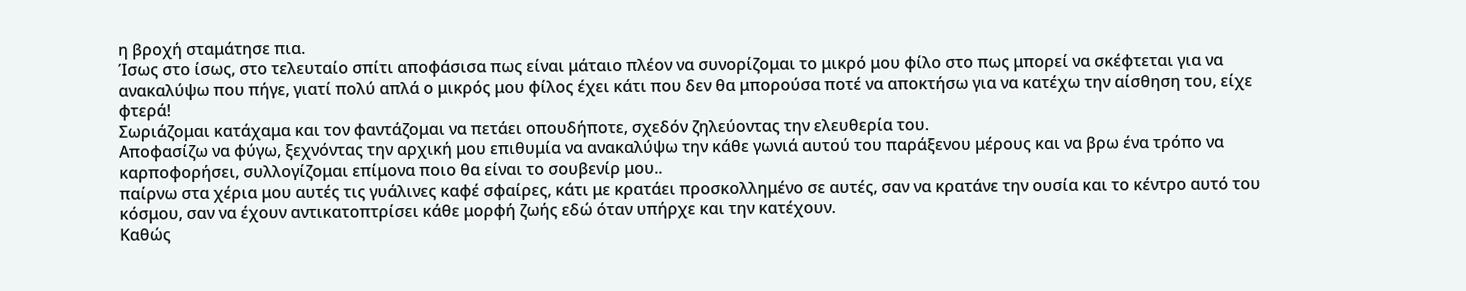η βροχή σταμάτησε πια.
Ίσως στο ίσως, στο τελευταίο σπίτι αποφάσισα πως είναι μάταιο πλέον να συνορίζομαι το μικρό μου φίλο στο πως μπορεί να σκέφτεται για να ανακαλύψω που πήγε, γιατί πολύ απλά ο μικρός μου φίλος έχει κάτι που δεν θα μπορούσα ποτέ να αποκτήσω για να κατέχω την αίσθηση του, είχε φτερά!
Σωριάζομαι κατάχαμα και τον φαντάζομαι να πετάει οπουδήποτε, σχεδόν ζηλεύοντας την ελευθερία του.
Αποφασίζω να φύγω, ξεχνόντας την αρχική μου επιθυμία να ανακαλύψω την κάθε γωνιά αυτού του παράξενου μέρους και να βρω ένα τρόπο να καρποφορήσει, συλλογίζομαι επίμονα ποιο θα είναι το σουβενίρ μου..
παίρνω στα χέρια μου αυτές τις γυάλινες καφέ σφαίρες, κάτι με κρατάει προσκολλημένο σε αυτές, σαν να κρατάνε την ουσία και το κέντρο αυτό του κόσμου, σαν να έχουν αντικατοπτρίσει κάθε μορφή ζωής εδώ όταν υπήρχε και την κατέχουν.
Καθώς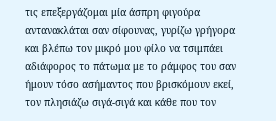τις επεξεργάζομαι μία άσπρη φιγούρα αντανακλάται σαν σίφουνας, γυρίζω γρήγορα και βλέπω τον μικρό μου φίλο να τσιμπάει αδιάφορος το πάτωμα με το ράμφος του σαν ήμουν τόσο ασήμαντος που βρισκόμουν εκεί, τον πλησιάζω σιγά-σιγά και κάθε που τον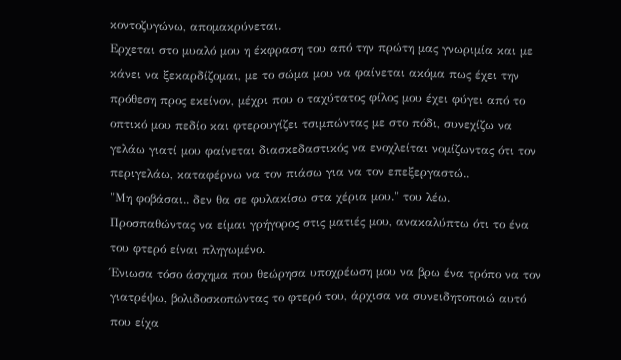κοντοζυγώνω, απομακρύνεται.
Ερχεται στο μυαλό μου η έκφραση του από την πρώτη μας γνωριμία και με κάνει να ξεκαρδίζομαι, με το σώμα μου να φαίνεται ακόμα πως έχει την πρόθεση προς εκείνον, μέχρι που ο ταχύτατος φίλος μου έχει φύγει από το οπτικό μου πεδίο και φτερουγίζει τσιμπώντας με στο πόδι, συνεχίζω να γελάω γιατί μου φαίνεται διασκεδαστικός να ενοχλείται νομίζωντας ότι τον περιγελάω, καταφέρνω να τον πιάσω για να τον επεξεργαστώ..
"Μη φοβάσαι.. δεν θα σε φυλακίσω στα χέρια μου." του λέω.
Προσπαθώντας να είμαι γρήγορος στις ματιές μου, ανακαλύπτω ότι το ένα του φτερό είναι πληγωμένο.
Ένιωσα τόσο άσχημα που θεώρησα υποχρέωση μου να βρω ένα τρόπο να τον γιατρέψω, βολιδοσκοπώντας το φτερό του, άρχισα να συνειδητοποιώ αυτό που είχα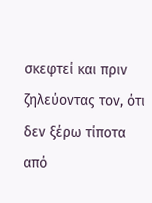σκεφτεί και πριν ζηλεύοντας τον, ότι δεν ξέρω τίποτα από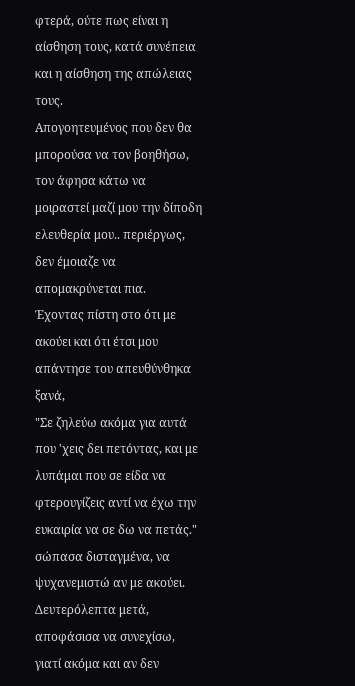φτερά, ούτε πως είναι η αίσθηση τους, κατά συνέπεια και η αίσθηση της απώλειας τους.
Απογοητευμένος που δεν θα μπορούσα να τον βοηθήσω, τον άφησα κάτω να μοιραστεί μαζί μου την δίποδη ελευθερία μου.. περιέργως, δεν έμοιαζε να απομακρύνεται πια.
Έχοντας πίστη στο ότι με ακούει και ότι έτσι μου απάντησε του απευθύνθηκα ξανά,
"Σε ζηλεύω ακόμα για αυτά που 'χεις δει πετόντας, και με λυπάμαι που σε είδα να φτερουγίζεις αντί να έχω την ευκαιρία να σε δω να πετάς." σώπασα δισταγμένα, να ψυχανεμιστώ αν με ακούει.
Δευτερόλεπτα μετά, αποφάσισα να συνεχίσω, γιατί ακόμα και αν δεν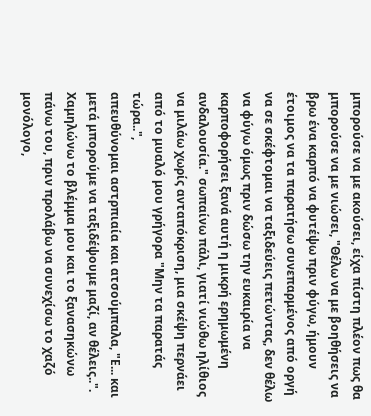μπορούσε να με ακούσει, είχα πίστη πλέον πως θα μπορούσε να με νιώσει, "Θέλω να με βοηθήσεις να βρω ένα καρπό να φυτέψω πριν φύγω, ήμουν έτοιμος να τα παρατήσω συνεπαρμένος από οργή να σε σκέφτομαι να ταξιδεύεις πετώντας, δεν θέλω να φύγω όμως πριν δώσω την ευκαιρία να καρποφορήσει ξανά αυτή η μικρή ερημωμένη ανδαλουσία." σωπαίνω πάλι, γιατί νιώθω ηλίθιος να μιλάω χωρίς ανταπόκριση, μια σκέψη περνάει από το μυαλό μου γρήγορα "Μην τα παρατάς τώρα..",
απευθύνομαι αστρπιαία και ατσούμπαλα, "Ε... και μετά μπορούμε να ταξιδέψουμε μαζί, αν θέλεις..".
Χαμηλώνω το βλέμμα μου και το ξανασηκώνω πάνω του, πριν προλάβω να συνεχίσω το χαζό μονόλογο,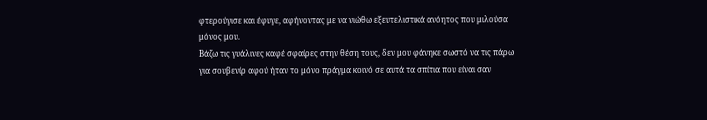φτερούγισε και έφυγε, αφήνοντας με να νιώθω εξευτελιστικά ανόητος που μιλούσα μόνος μου.
Βάζω τις γυάλινες καφέ σφαίρες στην θέση τους, δεν μου φάνηκε σωστό να τις πάρω για σουβενίρ αφού ήταν το μόνο πράγμα κοινό σε αυτά τα σπίτια που είναι σαν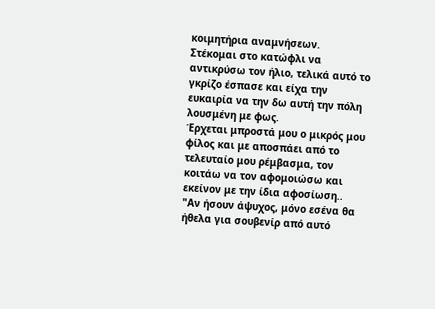κοιμητήρια αναμνήσεων.
Στέκομαι στο κατώφλι να αντικρύσω τον ήλιο, τελικά αυτό το γκρίζο έσπασε και είχα την ευκαιρία να την δω αυτή την πόλη λουσμένη με φως.
Έρχεται μπροστά μου ο μικρός μου φίλος και με αποσπάει από το τελευταίο μου ρέμβασμα, τον κοιτάω να τον αφομοιώσω και εκείνον με την ίδια αφοσίωση..
"Αν ήσουν άψυχος, μόνο εσένα θα ήθελα για σουβενίρ από αυτό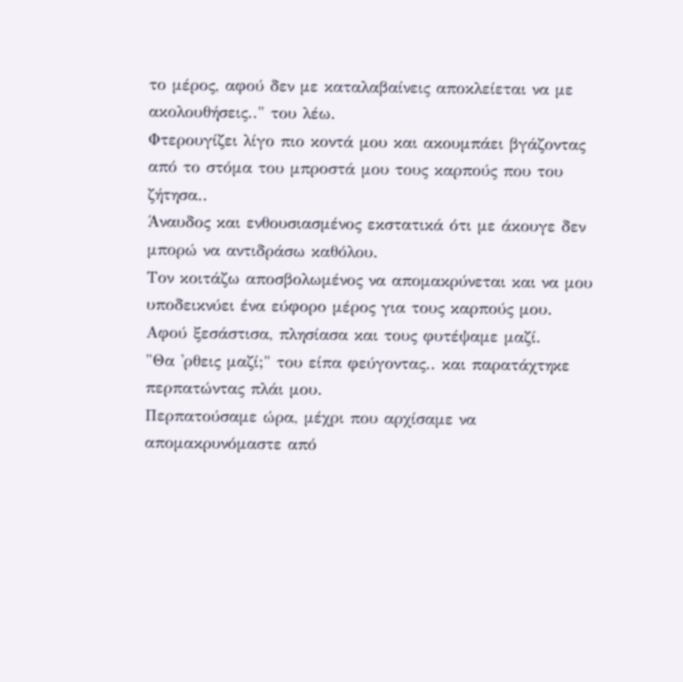το μέρος, αφού δεν με καταλαβαίνεις αποκλείεται να με ακολουθήσεις.." του λέω.
Φτερουγίζει λίγο πιο κοντά μου και ακουμπάει βγάζοντας από το στόμα του μπροστά μου τους καρπούς που του ζήτησα..
Άναυδος και ενθουσιασμένος εκστατικά ότι με άκουγε δεν μπορώ να αντιδράσω καθόλου.
Τον κοιτάζω αποσβολωμένος να απομακρύνεται και να μου υποδεικνύει ένα εύφορο μέρος για τους καρπούς μου.
Αφού ξεσάστισα, πλησίασα και τους φυτέψαμε μαζί.
"Θα 'ρθεις μαζί;" του είπα φεύγοντας.. και παρατάχτηκε περπατώντας πλάι μου.
Περπατούσαμε ώρα, μέχρι που αρχίσαμε να απομακρυνόμαστε από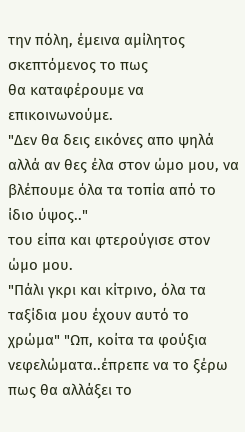την πόλη, έμεινα αμίλητος σκεπτόμενος το πως
θα καταφέρουμε να επικοινωνούμε.
"Δεν θα δεις εικόνες απο ψηλά αλλά αν θες έλα στον ώμο μου, να βλέπουμε όλα τα τοπία από το ίδιο ύψος.."
του είπα και φτερούγισε στον ώμο μου.
"Πάλι γκρι και κίτρινο, όλα τα ταξίδια μου έχουν αυτό το χρώμα" "Ωπ, κοίτα τα φούξια νεφελώματα..έπρεπε να το ξέρω πως θα αλλάξει το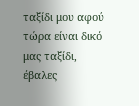ταξίδι μου αφού τώρα είναι δικό μας ταξίδι, έβαλες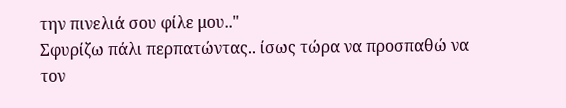την πινελιά σου φίλε μου.."
Σφυρίζω πάλι περπατώντας.. ίσως τώρα να προσπαθώ να τον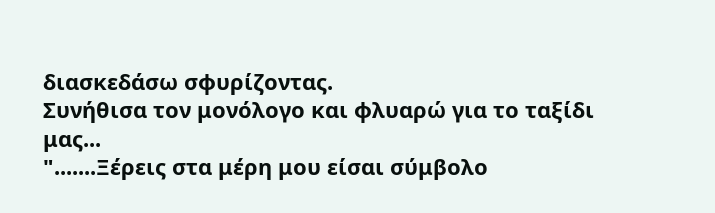διασκεδάσω σφυρίζοντας.
Συνήθισα τον μονόλογο και φλυαρώ για το ταξίδι μας...
".......Ξέρεις στα μέρη μου είσαι σύμβολο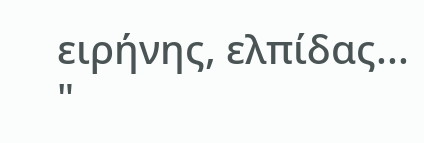ειρήνης, ελπίδας... "